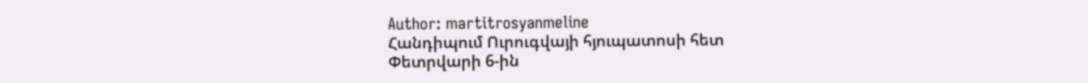Author: martitrosyanmeline
Հանդիպում Ուրուգվայի հյուպատոսի հետ
Փետրվարի 6-ին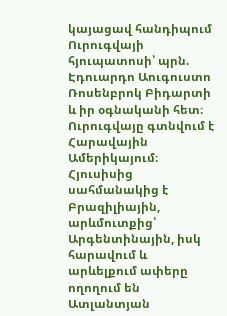կայացավ հանդիպում Ուրուգվայի հյուպատոսի՝ պրն. Էդուարդո Աուգուստո Ռոսենբրոկ Բիդարտի և իր օգնականի հետ։ Ուրուգվայը գտնվում է Հարավային Ամերիկայում։ Հյուսիսից սահմանակից է Բրազիլիային, արևմուտքից՝ Արգենտինային, իսկ հարավում և արևելքում ափերը ողողում են Ատլանտյան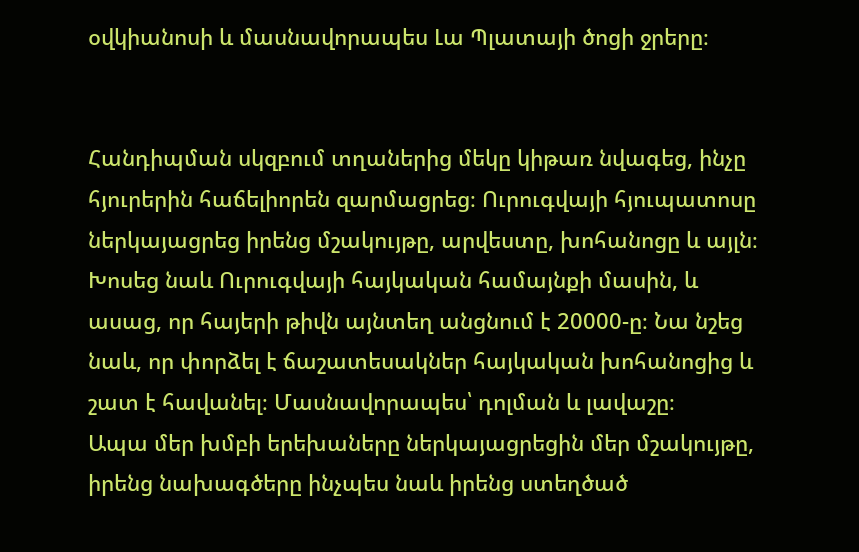օվկիանոսի և մասնավորապես Լա Պլատայի ծոցի ջրերը։


Հանդիպման սկզբում տղաներից մեկը կիթառ նվագեց, ինչը հյուրերին հաճելիորեն զարմացրեց։ Ուրուգվայի հյուպատոսը ներկայացրեց իրենց մշակույթը, արվեստը, խոհանոցը և այլն։ Խոսեց նաև Ուրուգվայի հայկական համայնքի մասին, և ասաց, որ հայերի թիվն այնտեղ անցնում է 20000-ը։ Նա նշեց նաև, որ փորձել է ճաշատեսակներ հայկական խոհանոցից և շատ է հավանել։ Մասնավորապես՝ դոլման և լավաշը։
Ապա մեր խմբի երեխաները ներկայացրեցին մեր մշակույթը, իրենց նախագծերը ինչպես նաև իրենց ստեղծած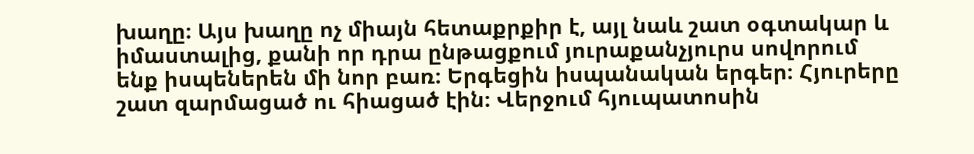խաղը։ Այս խաղը ոչ միայն հետաքրքիր է, այլ նաև շատ օգտակար և իմաստալից, քանի որ դրա ընթացքում յուրաքանչյուրս սովորում ենք իսպեներեն մի նոր բառ։ Երգեցին իսպանական երգեր։ Հյուրերը շատ զարմացած ու հիացած էին։ Վերջում հյուպատոսին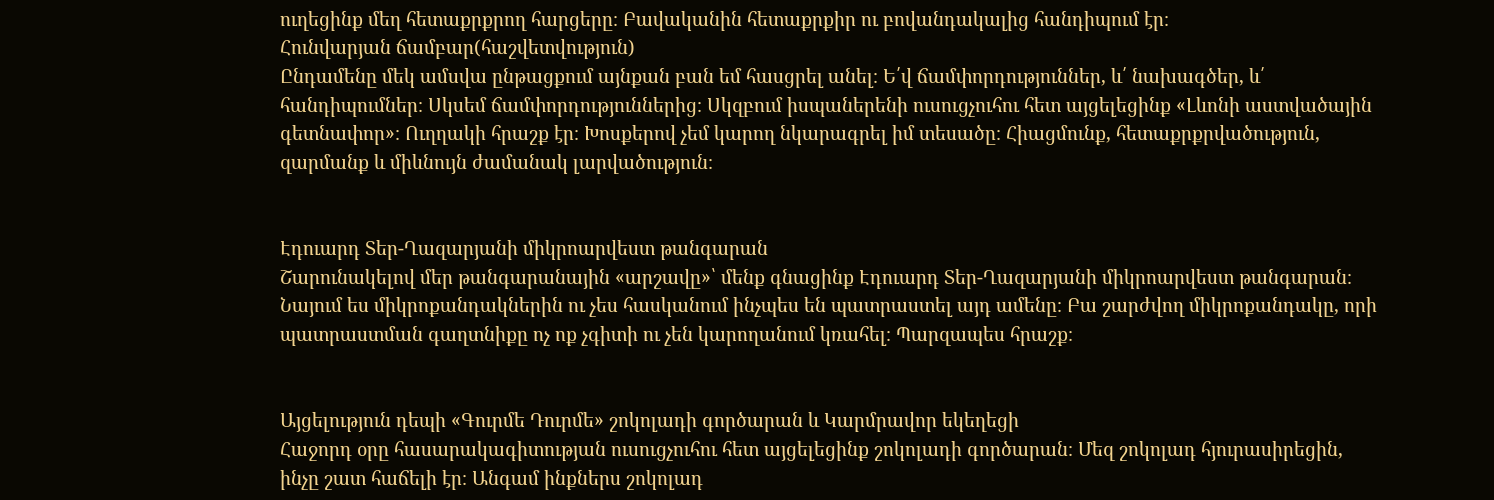ուղեցինք մեղ հետաքրքրող հարցերը։ Բավականին հետաքրքիր ու բովանդակալից հանդիպում էր։
Հունվարյան ճամբար(հաշվետվություն)
Ընդամենը մեկ ամսվա ընթացքում այնքան բան եմ հասցրել անել։ Ե՛վ ճամփորդություններ, և՛ նախագծեր, և՛ հանդիպումներ։ Սկսեմ ճամփորդություններից։ Սկզբում իսպաներենի ուսուցչուհու հետ այցելեցինք «Լևոնի աստվածային գետնափոր»։ Ուղղակի հրաշք էր։ Խոսքերով չեմ կարող նկարագրել իմ տեսածը։ Հիացմունք, հետաքրքրվածություն, զարմանք և միևնույն ժամանակ լարվածություն։


Էդուարդ Տեր-Ղազարյանի միկրոարվեստ թանգարան
Շարունակելով մեր թանգարանային «արշավը»՝ մենք գնացինք Էդուարդ Տեր-Ղազարյանի միկրոարվեստ թանգարան։ Նայում ես միկրոքանդակներին ու չես հասկանում ինչպես են պատրաստել այդ ամենը։ Բա շարժվող միկրոքանդակը, որի պատրաստման գաղտնիքը ոչ ոք չգիտի ու չեն կարողանում կռահել։ Պարզապես հրաշք։


Այցելություն դեպի «Գուրմե Դուրմե» շոկոլադի գործարան և Կարմրավոր եկեղեցի
Հաջորդ օրը հասարակագիտության ուսուցչուհու հետ այցելեցինք շոկոլադի գործարան։ Մեզ շոկոլադ հյուրասիրեցին, ինչը շատ հաճելի էր։ Անգամ ինքներս շոկոլադ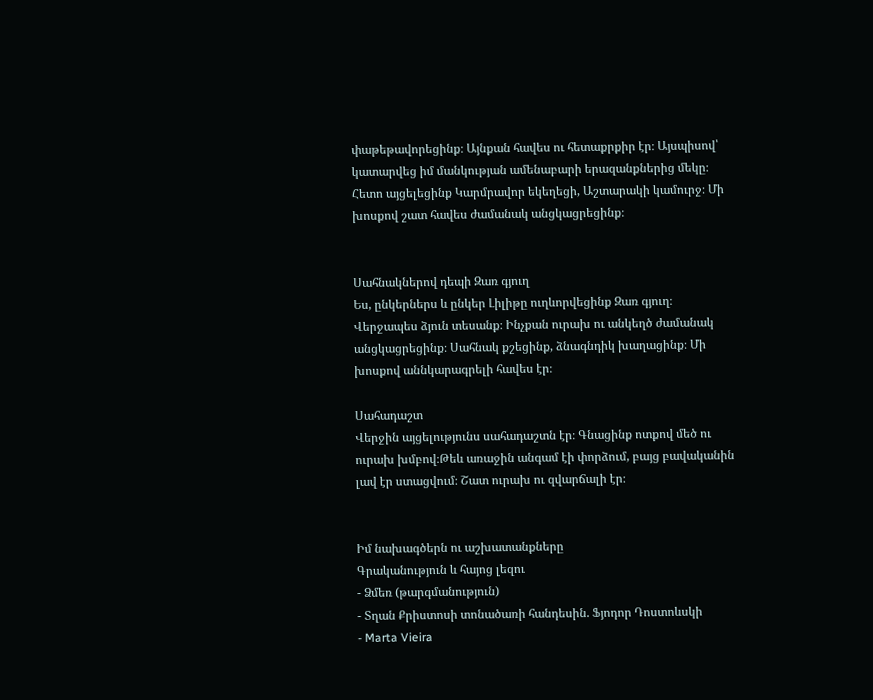փաթեթավորեցինք։ Այնքան հավես ու հետաքրքիր էր։ Այսպիսով՝ կատարվեց իմ մանկության ամենաբարի երազանքներից մեկը։ Հետո այցելեցինք Կարմրավոր եկեղեցի, Աշտարակի կամուրջ։ Մի խոսքով շատ հավես ժամանակ անցկացրեցինք։


Սահնակներով դեպի Զառ գյուղ
Ես, ընկերներս և ընկեր Լիլիթը ուղևորվեցինք Զառ գյուղ։ Վերջապես ձյուն տեսանք։ Ինչքան ուրախ ու անկեղծ ժամանակ անցկացրեցինք։ Սահնակ քշեցինք, ձնագնդիկ խաղացինք։ Մի խոսքով աննկարագրելի հավես էր։

Սահադաշտ
Վերջին այցելությունս սահադաշտն էր։ Գնացինք ոտքով մեծ ու ուրախ խմբով։Թեև առաջին անգամ էի փորձում, բայց բավականին լավ էր ստացվում։ Շատ ուրախ ու զվարճալի էր։


Իմ նախագծերն ու աշխատանքները
Գրականություն և հայոց լեզու
- Ձմեռ (թարգմանություն)
- Տղան Քրիստոսի տոնածառի հանդեսին. Ֆյոդոր Դոստոևսկի
- Marta Vieira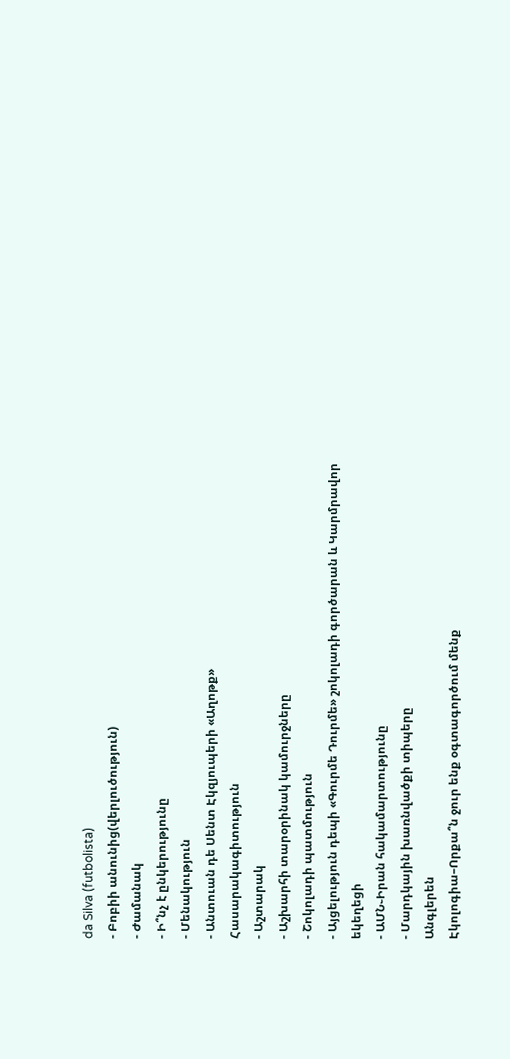da Silva (futbolista)
- Բոբիի անունից(վերլուծություն)
- Ժամանակ
- Ի՞նչ է ընկերությունը
- Մենակություն
- Անտուան դե Սենտ Էկզյուպերի «Աղոթք»
Հասարակագիտություն
- Աշտարակ
- Աշխարհի տարօրինակ կամուրջները
- Շոկոլադի պատմություն
- Այցելություն դեպի «Գուրմե Դուրմե» շոկոլադի գործարան և Կարմրավոր եկեղեցի
- ԱՄՆ֊Իրան հակամարտությունը
- Մարդկային խառնվածքի տիպերը
Անգլերեն
Էկոլոգիա–Որքա՞ն ջուր ենք օգտագործում մենք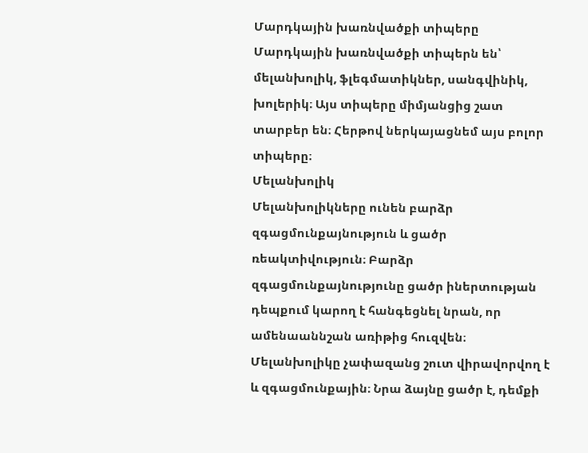Մարդկային խառնվածքի տիպերը
Մարդկային խառնվածքի տիպերն են՝ մելանխոլիկ, ֆլեգմատիկներ, սանգվինիկ, խոլերիկ։ Այս տիպերը միմյանցից շատ տարբեր են։ Հերթով ներկայացնեմ այս բոլոր տիպերը։
Մելանխոլիկ
Մելանխոլիկները ունեն բարձր զգացմունքայնություն և ցածր ռեակտիվություն։ Բարձր զգացմունքայնությունը ցածր իներտության դեպքում կարող է հանգեցնել նրան, որ ամենաաննշան առիթից հուզվեն։ Մելանխոլիկը չափազանց շուտ վիրավորվող է և զգացմունքային։ Նրա ձայնը ցածր է, դեմքի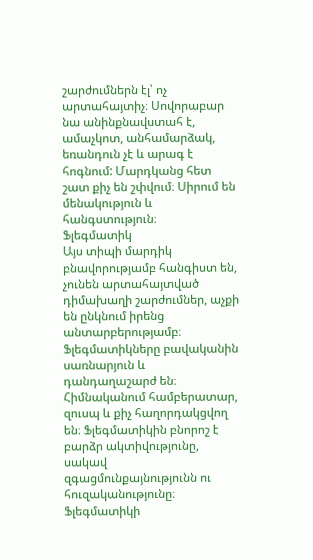շարժումներն էլ՝ ոչ արտահայտիչ։ Սովորաբար նա անինքնավստահ է, ամաչկոտ, անհամարձակ, եռանդուն չէ և արագ է հոգնում: Մարդկանց հետ շատ քիչ են շփվում։ Սիրում են մենակություն և հանգստություն։
Ֆլեգմատիկ
Այս տիպի մարդիկ բնավորությամբ հանգիստ են, չունեն արտահայտված դիմախաղի շարժումներ, աչքի են ընկնում իրենց անտարբերությամբ։ Ֆլեգմատիկները բավականին սառնարյուն և դանդաղաշարժ են։ Հիմնականում համբերատար, զուսպ և քիչ հաղորդակցվող են։ Ֆլեգմատիկին բնորոշ է բարձր ակտիվությունը, սակավ զգացմունքայնությունն ու հուզականությունը։ Ֆլեգմատիկի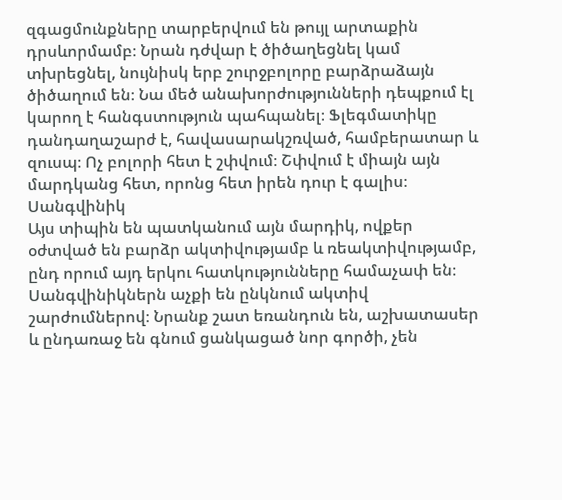զգացմունքները տարբերվում են թույլ արտաքին դրսևորմամբ։ Նրան դժվար է ծիծաղեցնել կամ տխրեցնել, նույնիսկ երբ շուրջբոլորը բարձրաձայն ծիծաղում են։ Նա մեծ անախորժությունների դեպքում էլ կարող է հանգստություն պահպանել։ Ֆլեգմատիկը դանդաղաշարժ է, հավասարակշռված, համբերատար և զուսպ։ Ոչ բոլորի հետ է շփվում։ Շփվում է միայն այն մարդկանց հետ, որոնց հետ իրեն դուր է գալիս։
Սանգվինիկ
Այս տիպին են պատկանում այն մարդիկ, ովքեր օժտված են բարձր ակտիվությամբ և ռեակտիվությամբ, ընդ որում այդ երկու հատկությունները համաչափ են։ Սանգվինիկներն աչքի են ընկնում ակտիվ շարժումներով։ Նրանք շատ եռանդուն են, աշխատասեր և ընդառաջ են գնում ցանկացած նոր գործի, չեն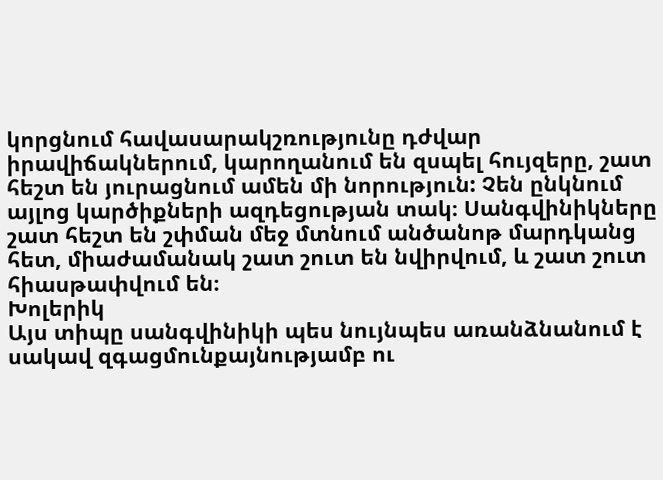կորցնում հավասարակշռությունը դժվար իրավիճակներում, կարողանում են զսպել հույզերը, շատ հեշտ են յուրացնում ամեն մի նորություն: Չեն ընկնում այլոց կարծիքների ազդեցության տակ։ Սանգվինիկները շատ հեշտ են շփման մեջ մտնում անծանոթ մարդկանց հետ, միաժամանակ շատ շուտ են նվիրվում, և շատ շուտ հիասթափվում են։
Խոլերիկ
Այս տիպը սանգվինիկի պես նույնպես առանձնանում է սակավ զգացմունքայնությամբ ու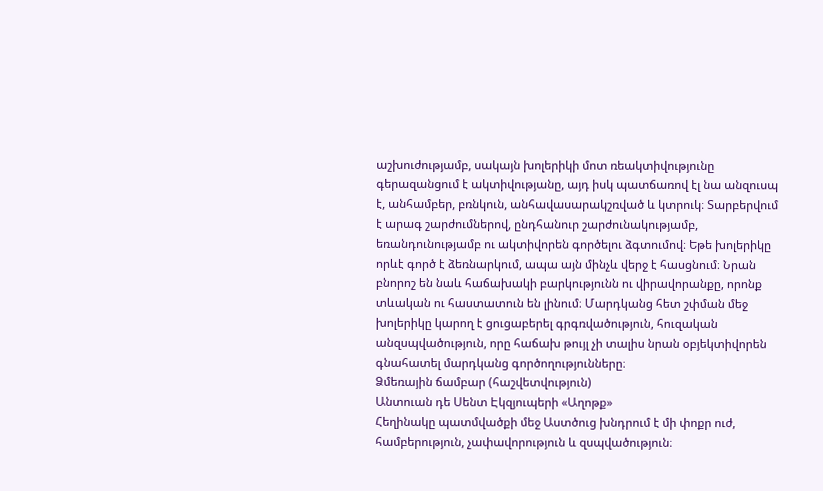աշխուժությամբ, սակայն խոլերիկի մոտ ռեակտիվությունը գերազանցում է ակտիվությանը, այդ իսկ պատճառով էլ նա անզուսպ է, անհամբեր, բռնկուն, անհավասարակշռված և կտրուկ։ Տարբերվում է արագ շարժումներով, ընդհանուր շարժունակությամբ, եռանդունությամբ ու ակտիվորեն գործելու ձգտումով։ Եթե խոլերիկը որևէ գործ է ձեռնարկում, ապա այն մինչև վերջ է հասցնում։ Նրան բնորոշ են նաև հաճախակի բարկությունն ու վիրավորանքը, որոնք տևական ու հաստատուն են լինում։ Մարդկանց հետ շփման մեջ խոլերիկը կարող է ցուցաբերել գրգռվածություն, հուզական անզսպվածություն, որը հաճախ թույլ չի տալիս նրան օբյեկտիվորեն գնահատել մարդկանց գործողությունները։
Ձմեռային ճամբար (հաշվետվություն)
Անտուան դե Սենտ Էկզյուպերի «Աղոթք»
Հեղինակը պատմվածքի մեջ Աստծուց խնդրում է մի փոքր ուժ, համբերություն, չափավորություն և զսպվածություն։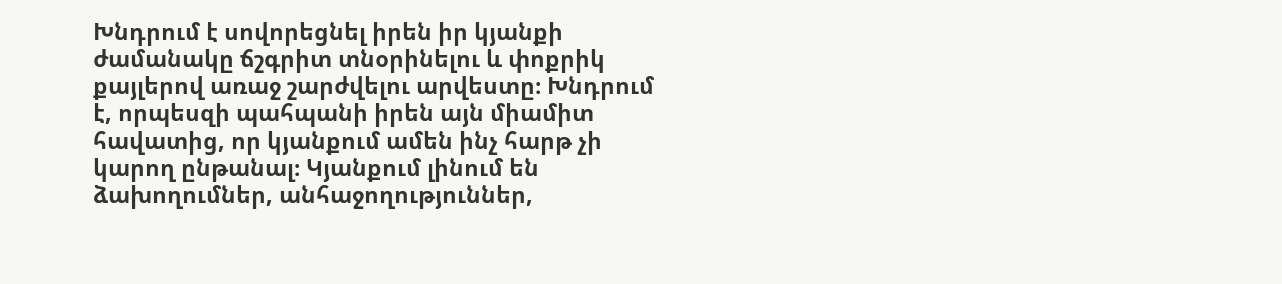Խնդրում է սովորեցնել իրեն իր կյանքի ժամանակը ճշգրիտ տնօրինելու և փոքրիկ քայլերով առաջ շարժվելու արվեստը։ Խնդրում է, որպեսզի պահպանի իրեն այն միամիտ հավատից, որ կյանքում ամեն ինչ հարթ չի կարող ընթանալ։ Կյանքում լինում են ձախողումներ, անհաջողություններ,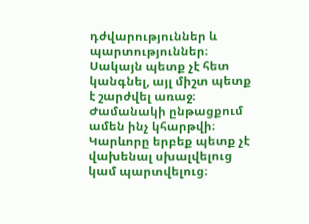դժվարություններ և պարտություններ։ Սակայն պետք չէ հետ կանգնել, այլ միշտ պետք է շարժվել առաջ։ Ժամանակի ընթացքում ամեն ինչ կհարթվի։ Կարևորը երբեք պետք չէ վախենալ սխալվելուց կամ պարտվելուց։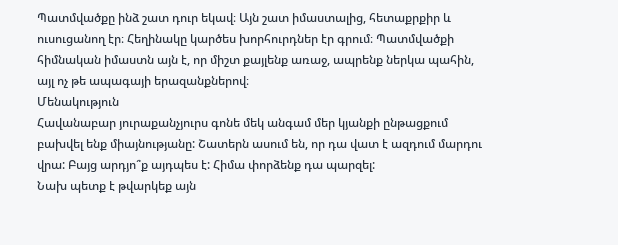Պատմվածքը ինձ շատ դուր եկավ։ Այն շատ իմաստալից, հետաքրքիր և ուսուցանող էր։ Հեղինակը կարծես խորհուրդներ էր գրում։ Պատմվածքի հիմնական իմաստն այն է, որ միշտ քայլենք առաջ, ապրենք ներկա պահին, այլ ոչ թե ապագայի երազանքներով։
Մենակություն
Հավանաբար յուրաքանչյուրս գոնե մեկ անգամ մեր կյանքի ընթացքում բախվել ենք միայնությանը: Շատերն ասում են, որ դա վատ է ազդում մարդու վրա: Բայց արդյո՞ք այդպես է: Հիմա փորձենք դա պարզել:
Նախ պետք է թվարկեք այն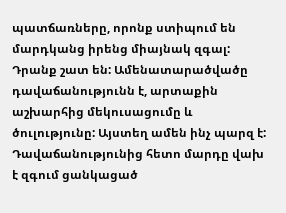պատճառները, որոնք ստիպում են մարդկանց իրենց միայնակ զգալ: Դրանք շատ են: Ամենատարածվածը դավաճանությունն է, արտաքին աշխարհից մեկուսացումը և ծուլությունը: Այստեղ ամեն ինչ պարզ է: Դավաճանությունից հետո մարդը վախ է զգում ցանկացած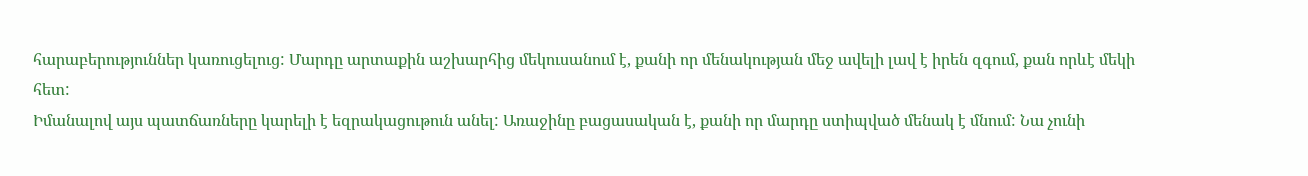հարաբերություններ կառուցելուց: Մարդը արտաքին աշխարհից մեկուսանում է, քանի որ մենակության մեջ ավելի լավ է իրեն զգում, քան որևէ մեկի հետ:
Իմանալով այս պատճառները կարելի է եզրակացութուն անել: Առաջինը բացասական է, քանի որ մարդը ստիպված մենակ է մնում: Նա չունի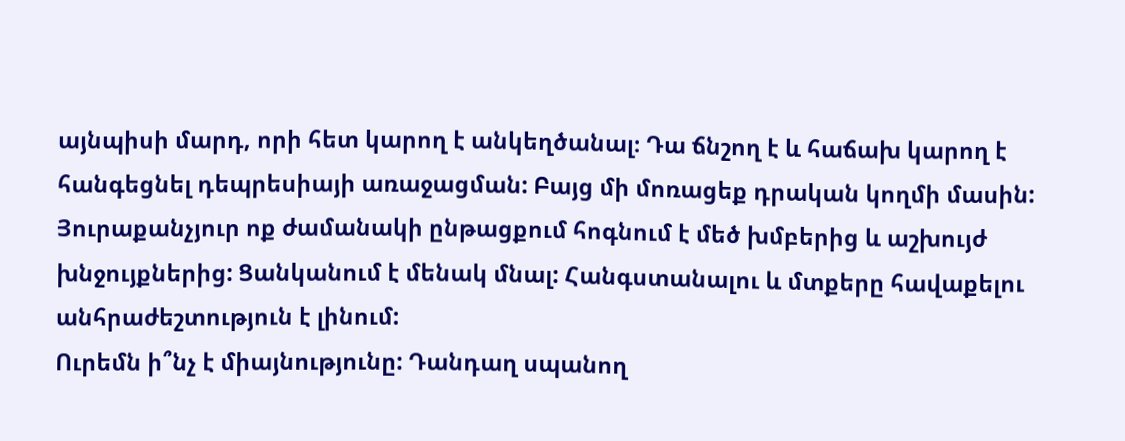այնպիսի մարդ, որի հետ կարող է անկեղծանալ։ Դա ճնշող է և հաճախ կարող է հանգեցնել դեպրեսիայի առաջացման: Բայց մի մոռացեք դրական կողմի մասին: Յուրաքանչյուր ոք ժամանակի ընթացքում հոգնում է մեծ խմբերից և աշխույժ խնջույքներից: Ցանկանում է մենակ մնալ: Հանգստանալու և մտքերը հավաքելու անհրաժեշտություն է լինում:
Ուրեմն ի՞նչ է միայնությունը: Դանդաղ սպանող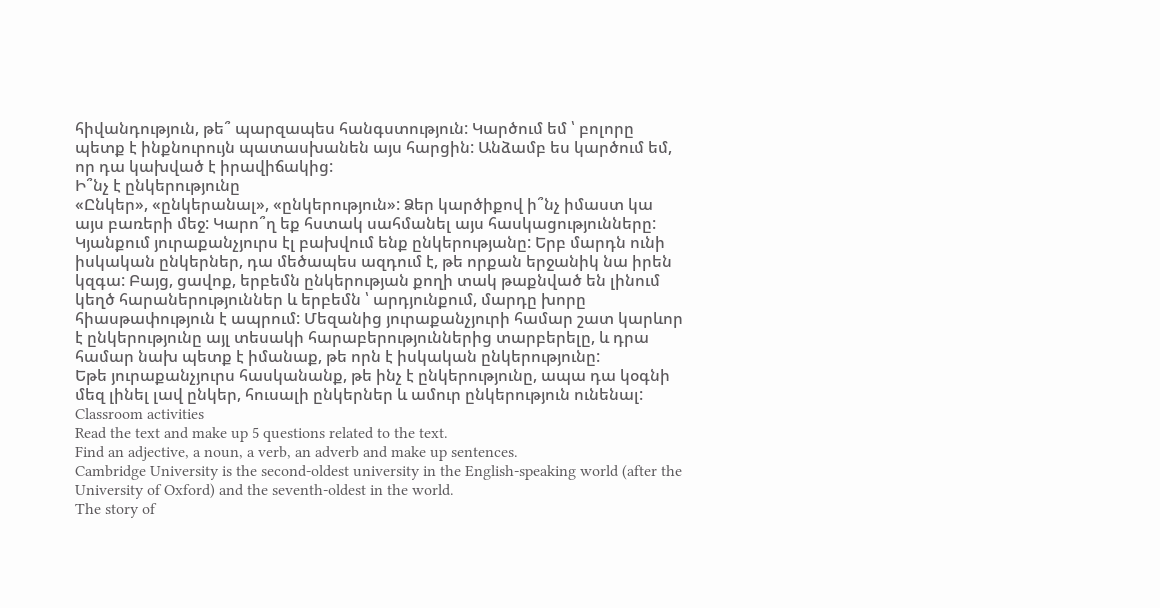հիվանդություն, թե՞ պարզապես հանգստություն: Կարծում եմ ՝ բոլորը պետք է ինքնուրույն պատասխանեն այս հարցին: Անձամբ ես կարծում եմ, որ դա կախված է իրավիճակից:
Ի՞նչ է ընկերությունը
«Ընկեր», «ընկերանալ», «ընկերություն»: Ձեր կարծիքով ի՞նչ իմաստ կա այս բառերի մեջ: Կարո՞ղ եք հստակ սահմանել այս հասկացությունները:
Կյանքում յուրաքանչյուրս էլ բախվում ենք ընկերությանը: Երբ մարդն ունի իսկական ընկերներ, դա մեծապես ազդում է, թե որքան երջանիկ նա իրեն կզգա: Բայց, ցավոք, երբեմն ընկերության քողի տակ թաքնված են լինում կեղծ հարաներություններ և երբեմն ՝ արդյունքում, մարդը խորը հիասթափություն է ապրում: Մեզանից յուրաքանչյուրի համար շատ կարևոր է ընկերությունը այլ տեսակի հարաբերություններից տարբերելը, և դրա համար նախ պետք է իմանաք, թե որն է իսկական ընկերությունը:
Եթե յուրաքանչյուրս հասկանանք, թե ինչ է ընկերությունը, ապա դա կօգնի մեզ լինել լավ ընկեր, հուսալի ընկերներ և ամուր ընկերություն ունենալ:
Classroom activities
Read the text and make up 5 questions related to the text.
Find an adjective, a noun, a verb, an adverb and make up sentences.
Cambridge University is the second-oldest university in the English-speaking world (after the University of Oxford) and the seventh-oldest in the world.
The story of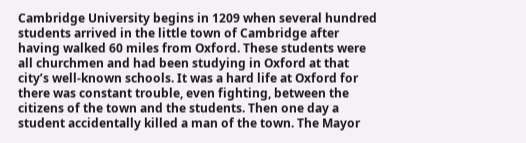Cambridge University begins in 1209 when several hundred students arrived in the little town of Cambridge after having walked 60 miles from Oxford. These students were all churchmen and had been studying in Oxford at that city’s well-known schools. It was a hard life at Oxford for there was constant trouble, even fighting, between the citizens of the town and the students. Then one day a student accidentally killed a man of the town. The Mayor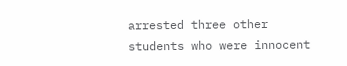arrested three other students who were innocent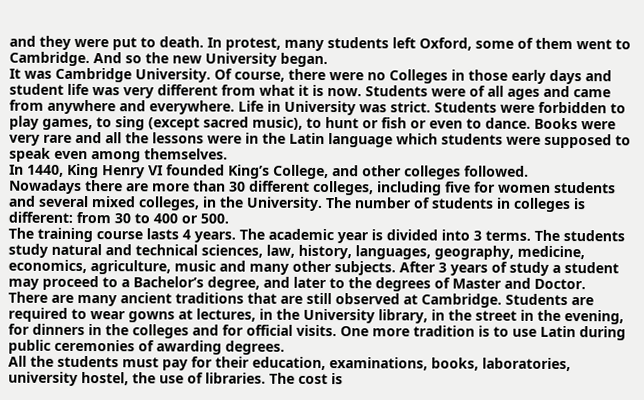and they were put to death. In protest, many students left Oxford, some of them went to Cambridge. And so the new University began.
It was Cambridge University. Of course, there were no Colleges in those early days and student life was very different from what it is now. Students were of all ages and came from anywhere and everywhere. Life in University was strict. Students were forbidden to play games, to sing (except sacred music), to hunt or fish or even to dance. Books were very rare and all the lessons were in the Latin language which students were supposed to speak even among themselves.
In 1440, King Henry VI founded King’s College, and other colleges followed.
Nowadays there are more than 30 different colleges, including five for women students and several mixed colleges, in the University. The number of students in colleges is different: from 30 to 400 or 500.
The training course lasts 4 years. The academic year is divided into 3 terms. The students study natural and technical sciences, law, history, languages, geography, medicine, economics, agriculture, music and many other subjects. After 3 years of study a student may proceed to a Bachelor’s degree, and later to the degrees of Master and Doctor.
There are many ancient traditions that are still observed at Cambridge. Students are required to wear gowns at lectures, in the University library, in the street in the evening, for dinners in the colleges and for official visits. One more tradition is to use Latin during public ceremonies of awarding degrees.
All the students must pay for their education, examinations, books, laboratories, university hostel, the use of libraries. The cost is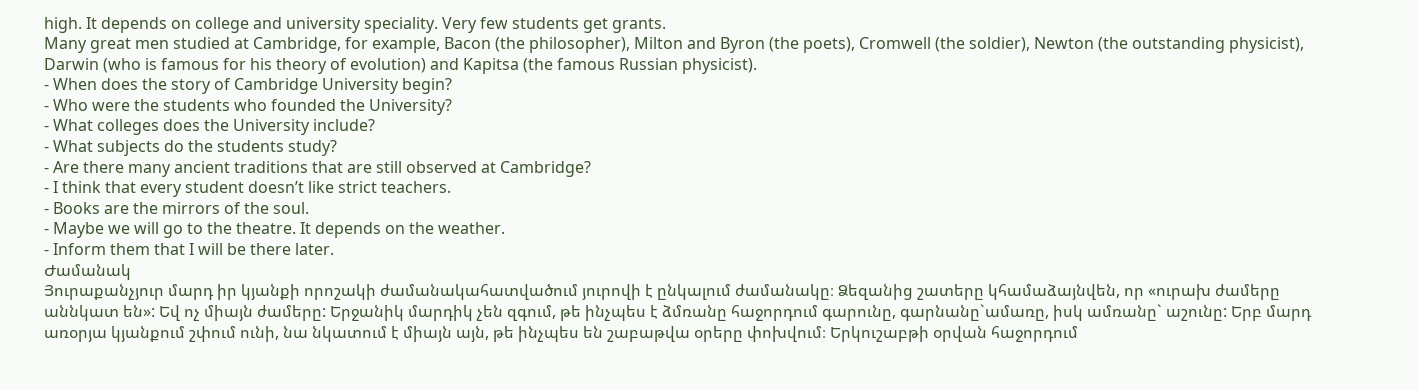high. It depends on college and university speciality. Very few students get grants.
Many great men studied at Cambridge, for example, Bacon (the philosopher), Milton and Byron (the poets), Cromwell (the soldier), Newton (the outstanding physicist), Darwin (who is famous for his theory of evolution) and Kapitsa (the famous Russian physicist).
- When does the story of Cambridge University begin?
- Who were the students who founded the University?
- What colleges does the University include?
- What subjects do the students study?
- Are there many ancient traditions that are still observed at Cambridge?
- I think that every student doesn’t like strict teachers.
- Books are the mirrors of the soul.
- Maybe we will go to the theatre. It depends on the weather.
- Inform them that I will be there later.
Ժամանակ
Յուրաքանչյուր մարդ իր կյանքի որոշակի ժամանակահատվածում յուրովի է ընկալում ժամանակը։ Ձեզանից շատերը կհամաձայնվեն, որ «ուրախ ժամերը աննկատ են»: Եվ ոչ միայն ժամերը: Երջանիկ մարդիկ չեն զգում, թե ինչպես է ձմռանը հաջորդում գարունը, գարնանը`ամառը, իսկ ամռանը` աշունը: Երբ մարդ առօրյա կյանքում շփում ունի, նա նկատում է միայն այն, թե ինչպես են շաբաթվա օրերը փոխվում։ Երկուշաբթի օրվան հաջորդում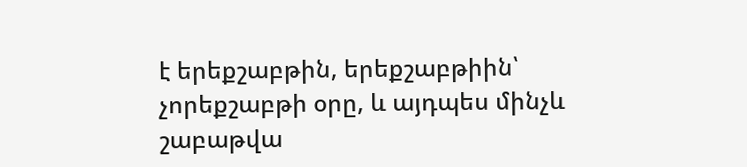է երեքշաբթին, երեքշաբթիին՝ չորեքշաբթի օրը, և այդպես մինչև շաբաթվա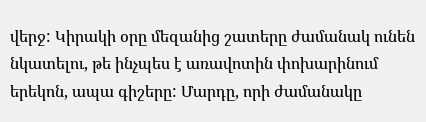վերջ: Կիրակի օրը մեզանից շատերը ժամանակ ունեն նկատելու, թե ինչպես է առավոտին փոխարինում երեկոն, ապա գիշերը: Մարդը, որի ժամանակը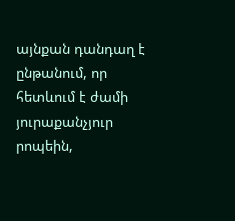այնքան դանդաղ է ընթանում, որ հետևում է ժամի յուրաքանչյուր րոպեին,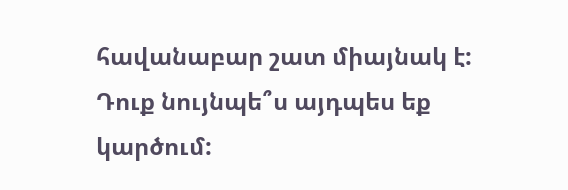հավանաբար շատ միայնակ է: Դուք նույնպե՞ս այդպես եք կարծում: